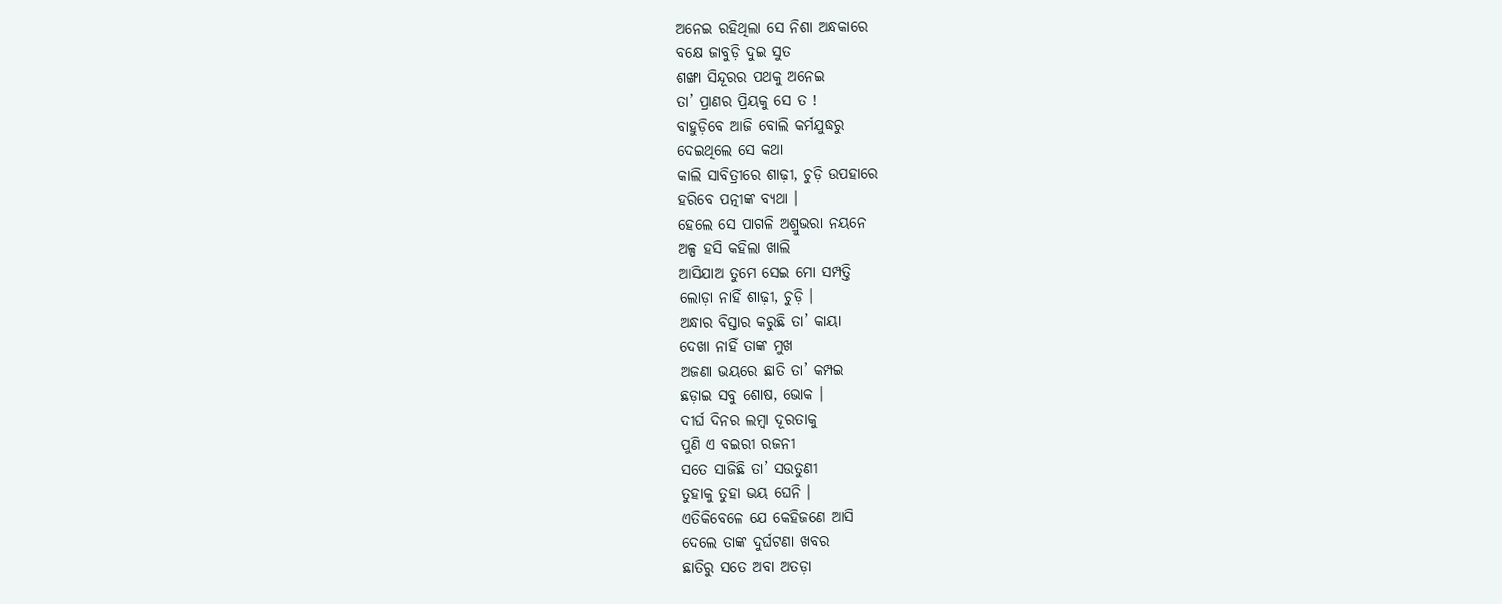ଅନେଇ ରହିଥିଲା ସେ ନିଶା ଅନ୍ଧକାରେ
ବକ୍ଷେ ଜାବୁଡ଼ି ଦୁଇ ସୁତ
ଶଙ୍ଖା ସିନ୍ଦୂରର ପଥକୁ ଅନେଇ
ତା’ ପ୍ରାଣର ପ୍ରିୟକୁ ସେ ତ !
ବାହୁଡ଼ିବେ ଆଜି ବୋଲି କର୍ମଯୁଦ୍ଧରୁ
ଦେଇଥିଲେ ସେ କଥା
କାଲି ସାବିତ୍ରୀରେ ଶାଢ଼ୀ, ଚୁଡ଼ି ଉପହାରେ
ହରିବେ ପତ୍ନୀଙ୍କ ବ୍ୟଥା ।
ହେଲେ ସେ ପାଗଳି ଅଶ୍ରୁଭରା ନୟନେ
ଅଳ୍ପ ହସି କହିଲା ଖାଲି
ଆସିଯାଅ ତୁମେ ସେଇ ମୋ ସମ୍ପତ୍ତି
ଲୋଡ଼ା ନାହିଁ ଶାଢ଼ୀ, ଚୁଡ଼ି ।
ଅନ୍ଧାର ବିସ୍ତାର କରୁଛି ତା’ କାୟା
ଦେଖା ନାହିଁ ତାଙ୍କ ମୁଖ
ଅଜଣା ଭୟରେ ଛାତି ତା’ କମ୍ପଇ
ଛଡ଼ାଇ ସବୁ ଶୋଷ, ଭୋକ ।
ଦୀର୍ଘ ଦିନର ଲମ୍ବା ଦୂରତାକୁ
ପୁଣି ଏ ବଇରୀ ରଜନୀ
ସତେ ସାଜିଛି ତା’ ସଉତୁଣୀ
ତୁହାକୁ ତୁହା ଭୟ ଘେନି ।
ଏତିକିବେଳେ ଯେ କେହିଜଣେ ଆସି
ଦେଲେ ତାଙ୍କ ଦୁର୍ଘଟଣା ଖବର
ଛାତିରୁ ସତେ ଅବା ଅତଡ଼ା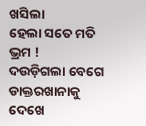ଖସିଲା
ହେଲା ସତେ ମତି ଭ୍ରମ !
ଦଉଡ଼ିଗଲା ବେଗେ ଡାକ୍ତରଖାନାକୁ
ଦେଖେ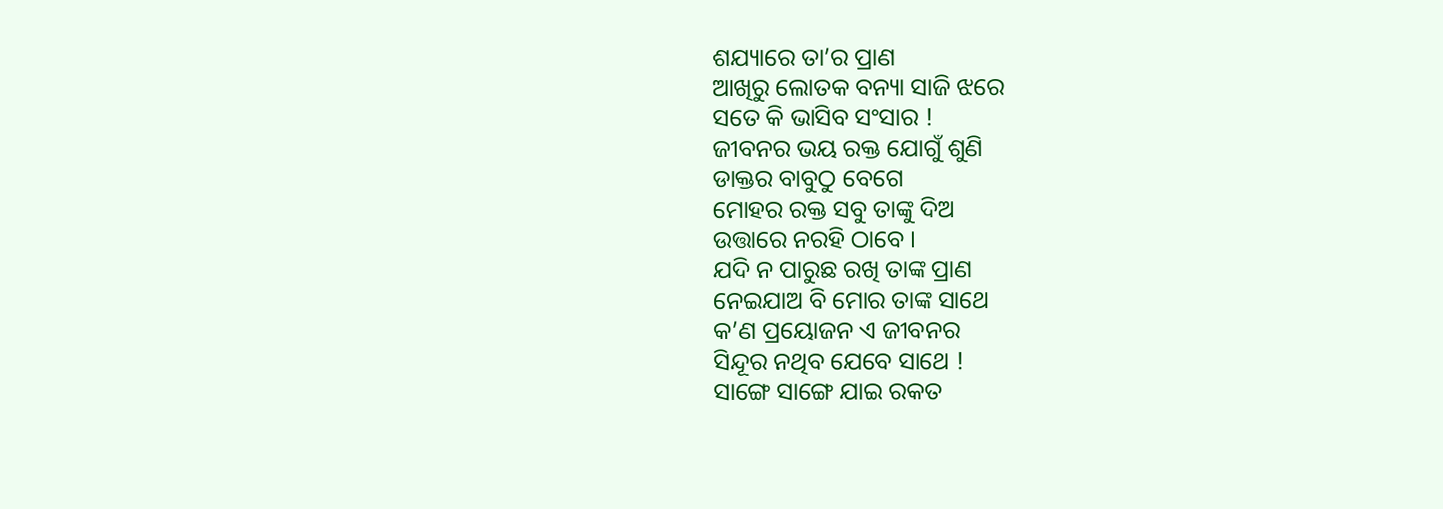ଶଯ୍ୟାରେ ତା’ର ପ୍ରାଣ
ଆଖିରୁ ଲୋତକ ବନ୍ୟା ସାଜି ଝରେ
ସତେ କି ଭାସିବ ସଂସାର !
ଜୀବନର ଭୟ ରକ୍ତ ଯୋଗୁଁ ଶୁଣି
ଡାକ୍ତର ବାବୁଠୁ ବେଗେ
ମୋହର ରକ୍ତ ସବୁ ତାଙ୍କୁ ଦିଅ
ଉତ୍ତାରେ ନରହି ଠାବେ ।
ଯଦି ନ ପାରୁଛ ରଖି ତାଙ୍କ ପ୍ରାଣ
ନେଇଯାଅ ବି ମୋର ତାଙ୍କ ସାଥେ
କ’ଣ ପ୍ରୟୋଜନ ଏ ଜୀବନର
ସିନ୍ଦୂର ନଥିବ ଯେବେ ସାଥେ !
ସାଙ୍ଗେ ସାଙ୍ଗେ ଯାଇ ରକତ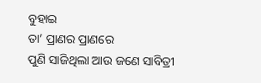ବୁହାଇ
ତା’ ପ୍ରାଣର ପ୍ରାଣରେ
ପୁଣି ସାଜିଥିଲା ଆଉ ଜଣେ ସାବିତ୍ରୀ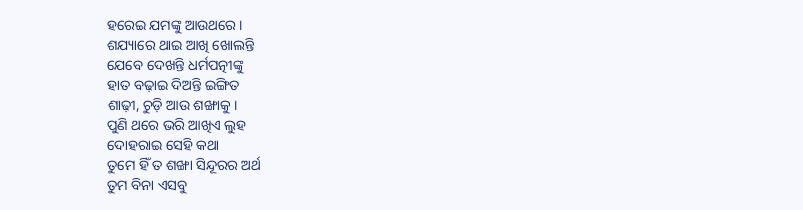ହରେଇ ଯମଙ୍କୁ ଆଉଥରେ ।
ଶଯ୍ୟାରେ ଥାଇ ଆଖି ଖୋଲନ୍ତି
ଯେବେ ଦେଖନ୍ତି ଧର୍ମପତ୍ନୀଙ୍କୁ
ହାତ ବଢ଼ାଇ ଦିଅନ୍ତି ଇଙ୍ଗିତ
ଶାଢ଼ୀ, ଚୁଡ଼ି ଆଉ ଶଙ୍ଖାକୁ ।
ପୁଣି ଥରେ ଭରି ଆଖିଏ ଲୁହ
ଦୋହରାଇ ସେହି କଥା
ତୁମେ ହିଁ ତ ଶଙ୍ଖା ସିନ୍ଦୂରର ଅର୍ଥ
ତୁମ ବିନା ଏସବୁ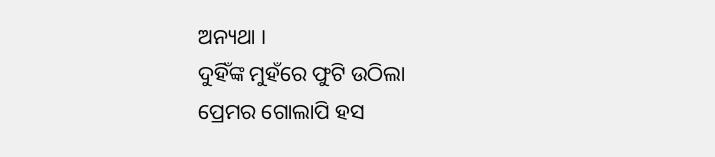ଅନ୍ୟଥା ।
ଦୁହିଁଙ୍କ ମୁହଁରେ ଫୁଟି ଉଠିଲା
ପ୍ରେମର ଗୋଲାପି ହସ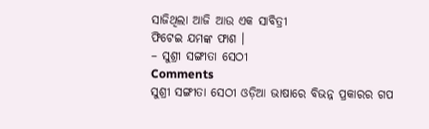ସାଜିଥିଲା ଆଜି ଆଉ ଏକ ସାବିତ୍ରୀ
ଫିଟେଇ ଯମଙ୍କ ଫାଶ ।
– ସୁଶ୍ରୀ ସଙ୍ଗୀତା ସେଠୀ
Comments
ସୁଶ୍ରୀ ସଙ୍ଗୀତା ସେଠୀ ଓଡ଼ିଆ ଭାଷାରେ ବିଭନ୍ନ ପ୍ରକାରର ଗପ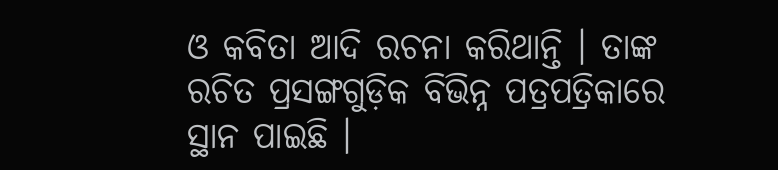ଓ କବିତା ଆଦି ରଚନା କରିଥାନ୍ତି । ତାଙ୍କ ରଚିତ ପ୍ରସଙ୍ଗଗୁଡ଼ିକ ବିଭିନ୍ନ ପତ୍ରପତ୍ରିକାରେ ସ୍ଥାନ ପାଇଛି ।